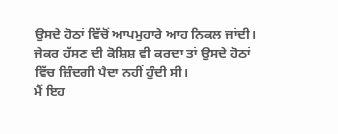ਉਸਦੇ ਹੋਠਾਂ ਵਿੱਚੋਂ ਆਪਮੁਹਾਰੇ ਆਹ ਨਿਕਲ ਜਾਂਦੀ। ਜੇਕਰ ਹੱਸਣ ਦੀ ਕੋਸ਼ਿਸ਼ ਵੀ ਕਰਦਾ ਤਾਂ ਉਸਦੇ ਹੋਠਾਂ ਵਿੱਚ ਜ਼ਿੰਦਗੀ ਪੈਦਾ ਨਹੀਂ ਹੁੰਦੀ ਸੀ।
ਮੈਂ ਇਹ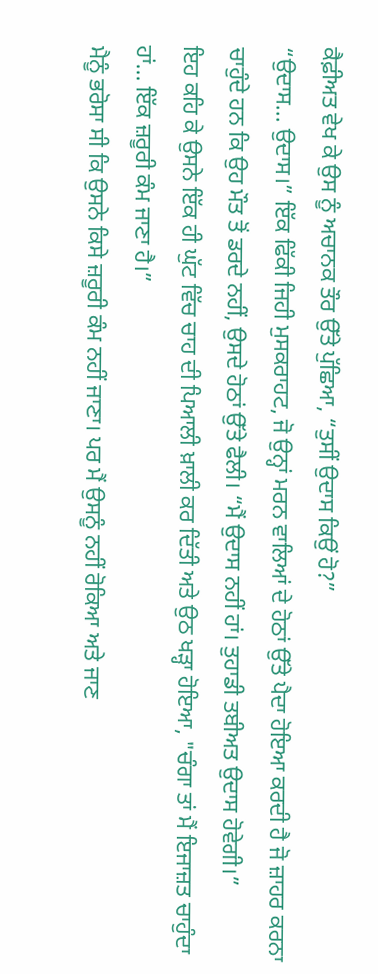ਕੈਫ਼ੀਅਤ ਵੇਖ ਕੇ ਉਸ ਨੂੰ ਅਚਾਨਕ ਤੌਰ ਉੱਤੇ ਪੁੱਛਿਆ, “ਤੁਸੀਂ ਉਦਾਸ ਕਿਉਂ ਹੋ?”
“ਉਦਾਸ... ਉਦਾਸ।” ਇੱਕ ਫਿੱਕੀ ਜਿਹੀ ਮੁਸਕਰਾਹਟ, ਜੋ ਉਨ੍ਹਾਂ ਮਰਨ ਵਾਲਿਆਂ ਦੇ ਹੋਠਾਂ ਉੱਤੇ ਪੈਦਾ ਹੋਇਆ ਕਰਦੀ ਹੈ ਜੋ ਜ਼ਾਹਰ ਕਰਨਾ ਚਾਹੁੰਦੇ ਹਨ ਕਿ ਉਹ ਮੌਤ ਤੋਂ ਡਰਦੇ ਨਹੀਂ, ਉਸਦੇ ਹੋਠਾਂ ਉੱਤੇ ਫੈਲੀ। “ਮੈਂ ਉਦਾਸ ਨਹੀਂ ਹਾਂ। ਤੁਹਾਡੀ ਤਬੀਅਤ ਉਦਾਸ ਹੋਵੇਗੀ।”
ਇਹ ਕਹਿ ਕੇ ਉਸਨੇ ਇੱਕ ਹੀ ਘੁੱਟ ਵਿੱਚ ਚਾਹ ਦੀ ਪਿਆਲੀ ਖ਼ਾਲੀ ਕਰ ਦਿੱਤੀ ਅਤੇ ਉਠ ਖੜ੍ਹਾ ਹੋਇਆ, "ਚੰਗਾ ਤਾਂ ਮੈਂ ਇਜਾਜ਼ਤ ਚਾਹੁੰਦਾ ਹਾਂ... ਇੱਕ ਜ਼ਰੂਰੀ ਕੰਮ ਜਾਣਾ ਹੈ।”
ਮੈਨੂੰ ਭਰੋਸਾ ਸੀ ਕਿ ਉਸਨੇ ਕਿਸੇ ਜ਼ਰੂਰੀ ਕੰਮ ਨਹੀਂ ਜਾਣਾ। ਪਰ ਮੈਂ ਉਸਨੂੰ ਨਹੀਂ ਰੋਕਿਆ ਅਤੇ ਜਾਣ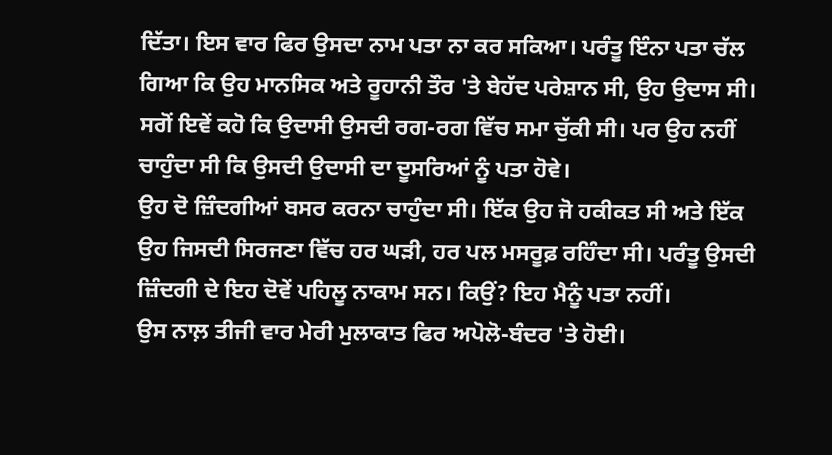ਦਿੱਤਾ। ਇਸ ਵਾਰ ਫਿਰ ਉਸਦਾ ਨਾਮ ਪਤਾ ਨਾ ਕਰ ਸਕਿਆ। ਪਰੰਤੂ ਇੰਨਾ ਪਤਾ ਚੱਲ ਗਿਆ ਕਿ ਉਹ ਮਾਨਸਿਕ ਅਤੇ ਰੂਹਾਨੀ ਤੌਰ 'ਤੇ ਬੇਹੱਦ ਪਰੇਸ਼ਾਨ ਸੀ, ਉਹ ਉਦਾਸ ਸੀ। ਸਗੋਂ ਇਵੇਂ ਕਹੋ ਕਿ ਉਦਾਸੀ ਉਸਦੀ ਰਗ-ਰਗ ਵਿੱਚ ਸਮਾ ਚੁੱਕੀ ਸੀ। ਪਰ ਉਹ ਨਹੀਂ ਚਾਹੁੰਦਾ ਸੀ ਕਿ ਉਸਦੀ ਉਦਾਸੀ ਦਾ ਦੂਸਰਿਆਂ ਨੂੰ ਪਤਾ ਹੋਵੇ।
ਉਹ ਦੋ ਜ਼ਿੰਦਗੀਆਂ ਬਸਰ ਕਰਨਾ ਚਾਹੁੰਦਾ ਸੀ। ਇੱਕ ਉਹ ਜੋ ਹਕੀਕਤ ਸੀ ਅਤੇ ਇੱਕ ਉਹ ਜਿਸਦੀ ਸਿਰਜਣਾ ਵਿੱਚ ਹਰ ਘੜੀ, ਹਰ ਪਲ ਮਸਰੂਫ਼ ਰਹਿੰਦਾ ਸੀ। ਪਰੰਤੂ ਉਸਦੀ ਜ਼ਿੰਦਗੀ ਦੇ ਇਹ ਦੋਵੇਂ ਪਹਿਲੂ ਨਾਕਾਮ ਸਨ। ਕਿਉਂ? ਇਹ ਮੈਨੂੰ ਪਤਾ ਨਹੀਂ।
ਉਸ ਨਾਲ਼ ਤੀਜੀ ਵਾਰ ਮੇਰੀ ਮੁਲਾਕਾਤ ਫਿਰ ਅਪੋਲੋ-ਬੰਦਰ 'ਤੇ ਹੋਈ।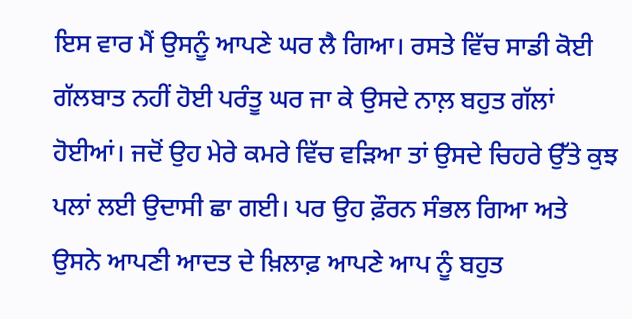ਇਸ ਵਾਰ ਮੈਂ ਉਸਨੂੰ ਆਪਣੇ ਘਰ ਲੈ ਗਿਆ। ਰਸਤੇ ਵਿੱਚ ਸਾਡੀ ਕੋਈ ਗੱਲਬਾਤ ਨਹੀਂ ਹੋਈ ਪਰੰਤੂ ਘਰ ਜਾ ਕੇ ਉਸਦੇ ਨਾਲ਼ ਬਹੁਤ ਗੱਲਾਂ ਹੋਈਆਂ। ਜਦੋਂ ਉਹ ਮੇਰੇ ਕਮਰੇ ਵਿੱਚ ਵੜਿਆ ਤਾਂ ਉਸਦੇ ਚਿਹਰੇ ਉੱਤੇ ਕੁਝ ਪਲਾਂ ਲਈ ਉਦਾਸੀ ਛਾ ਗਈ। ਪਰ ਉਹ ਫ਼ੌਰਨ ਸੰਭਲ ਗਿਆ ਅਤੇ ਉਸਨੇ ਆਪਣੀ ਆਦਤ ਦੇ ਖ਼ਿਲਾਫ਼ ਆਪਣੇ ਆਪ ਨੂੰ ਬਹੁਤ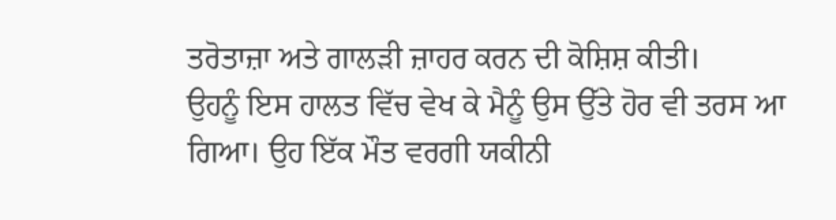ਤਰੋਤਾਜ਼ਾ ਅਤੇ ਗਾਲੜੀ ਜ਼ਾਹਰ ਕਰਨ ਦੀ ਕੋਸ਼ਿਸ਼ ਕੀਤੀ।
ਉਹਨੂੰ ਇਸ ਹਾਲਤ ਵਿੱਚ ਵੇਖ ਕੇ ਮੈਨੂੰ ਉਸ ਉੱਤੇ ਹੋਰ ਵੀ ਤਰਸ ਆ ਗਿਆ। ਉਹ ਇੱਕ ਮੌਤ ਵਰਗੀ ਯਕੀਨੀ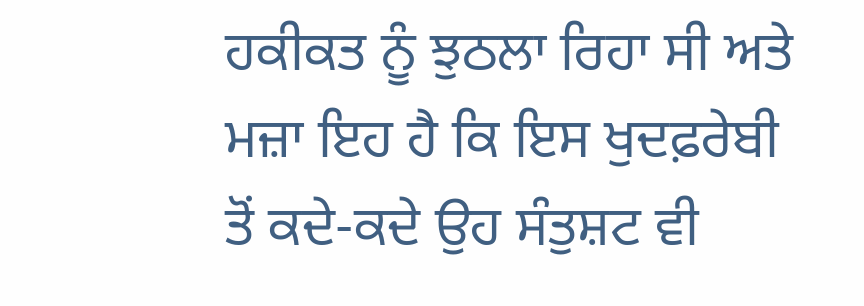ਹਕੀਕਤ ਨੂੰ ਝੁਠਲਾ ਰਿਹਾ ਸੀ ਅਤੇ ਮਜ਼ਾ ਇਹ ਹੈ ਕਿ ਇਸ ਖੁਦਫ਼ਰੇਬੀ ਤੋਂ ਕਦੇ-ਕਦੇ ਉਹ ਸੰਤੁਸ਼ਟ ਵੀ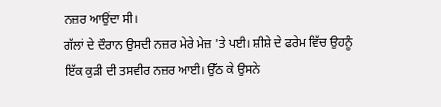ਨਜ਼ਰ ਆਉਂਦਾ ਸੀ।
ਗੱਲਾਂ ਦੇ ਦੌਰਾਨ ਉਸਦੀ ਨਜ਼ਰ ਮੇਰੇ ਮੇਜ਼ 'ਤੇ ਪਈ। ਸ਼ੀਸ਼ੇ ਦੇ ਫਰੇਮ ਵਿੱਚ ਉਹਨੂੰ ਇੱਕ ਕੁੜੀ ਦੀ ਤਸਵੀਰ ਨਜ਼ਰ ਆਈ। ਉੱਠ ਕੇ ਉਸਨੇ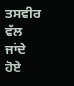ਤਸਵੀਰ ਵੱਲ ਜਾਂਦੇ ਹੋਏ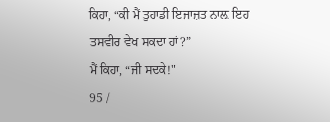ਕਿਹਾ, “ਕੀ ਮੈਂ ਤੁਹਾਡੀ ਇਜਾਜ਼ਤ ਨਾਲ਼ ਇਹ ਤਸਵੀਰ ਵੇਖ ਸਕਦਾ ਹਾਂ?”
ਮੈਂ ਕਿਹਾ, “ਜੀ ਸਦਕੇ!"
95 /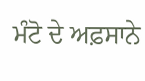ਮੰਟੋ ਦੇ ਅਫ਼ਸਾਨੇ